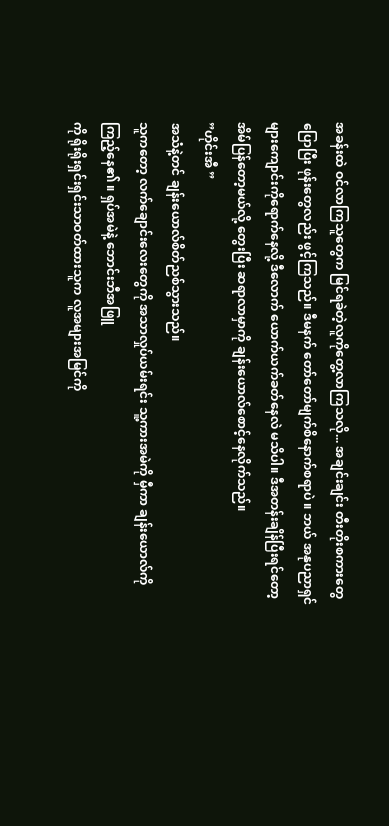အခန်းထဲ ဝင်လာကြသူတွေက မြင်ရခဲတဲ့လူကိုတွေ့လာကြသလို... အချင်းချင်း တီးတိုးစကားတွေပြောပြီး ဖုန်းတွေလည်း ဖွင့်ကြသည်။ ဒီမနက် တော်တော်မျက်စိနောက်စရာပဲ ။ ဘယ် အနုပညာရှင်များကျောင်းကိုရောက်နေလို့ ဒီလောက် ယောက်ယက်ခတ်နေလဲ မသိပါ။ ဒီအတန်းချိန်ပြီးရင်တော့ အိမ်ပြန်တော့မယ်လို့ တွေးပြီး ဆရာလာမှာကို ချန်းယောလ်စောင့်နေလိုက်သည်။
”ဟိုင်းအီ ”
အသံနဲ့တင် ချန်းယောလ်စိတ်ညစ်သွားသည်။
သူကတော့ လက်ချောင်းလေးတွေကို အသာလှုပ်ယမ်းရင်း သူ့ကားအမဲကို မှီကာ ချန်းယောလ်ကို ကြည့်နေ၏ ။ ရှပ်အမဲနဲ့ ဘောင်းဘီအဖြူ
ကို ရိုးရိုးရှင်းရှင်းသာဝတ်ထားသူက လူအများအမြင်ကို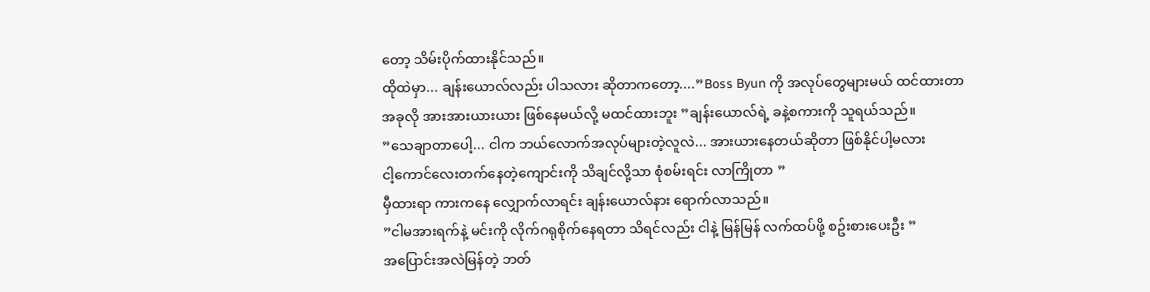တော့ သိမ်းပိုက်ထားနိုင်သည်။
ထိုထဲမှာ... ချန်းယောလ်လည်း ပါသလား ဆိုတာကတော့....”Boss Byun ကို အလုပ်တွေများမယ် ထင်ထားတာ
အခုလို အားအားယားယား ဖြစ်နေမယ်လို့ မထင်ထားဘူး ”ချန်းယောလ်ရဲ့ ခနဲ့စကားကို သူရယ်သည်။
”သေချာတာပေါ့... ငါက ဘယ်လောက်အလုပ်များတဲ့လူလဲ... အားယားနေတယ်ဆိုတာ ဖြစ်နိုင်ပါ့မလား
ငါ့ကောင်လေးတက်နေတဲ့ကျောင်းကို သိချင်လို့သာ စုံစမ်းရင်း လာကြိုတာ ”
မှီထားရာ ကားကနေ လျှောက်လာရင်း ချန်းယောလ်နား ရောက်လာသည်။
”ငါမအားရက်နဲ့ မင်းကို လိုက်ဂရုစိုက်နေရတာ သိရင်လည်း ငါနဲ့ မြန်မြန် လက်ထပ်ဖို့ စဥ်းစားပေးဦး ”
အပြောင်းအလဲမြန်တဲ့ ဘတ်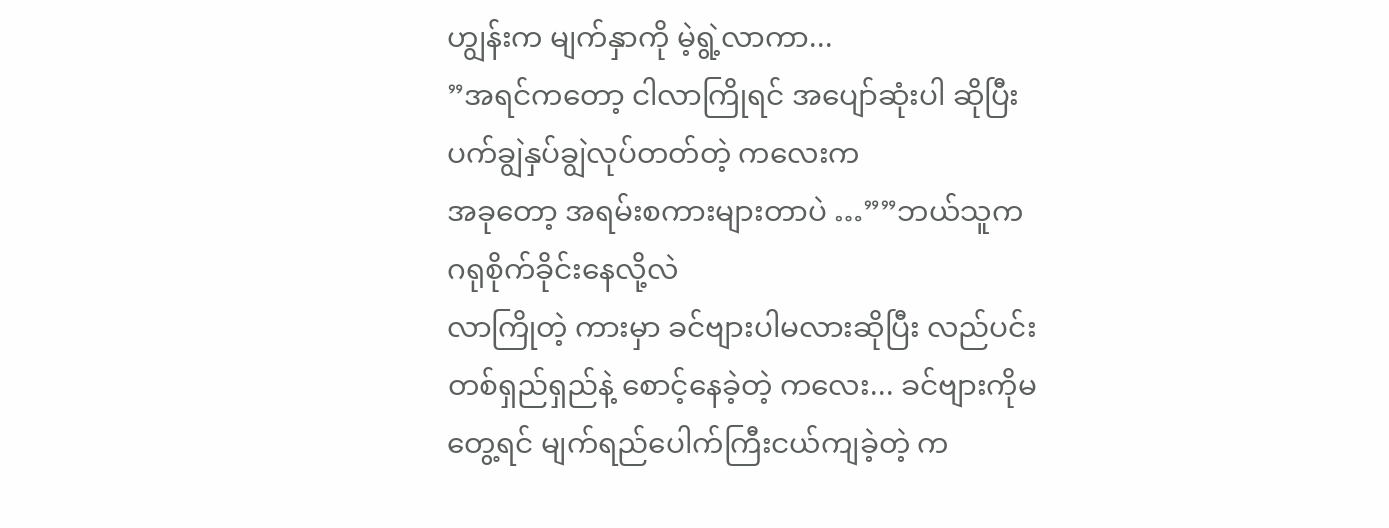ဟျွန်းက မျက်နှာကို မဲ့ရွဲ့လာကာ...
”အရင်ကတော့ ငါလာကြိုရင် အပျော်ဆုံးပါ ဆိုပြီး ပက်ချွဲနှပ်ချွဲလုပ်တတ်တဲ့ ကလေးက
အခုတော့ အရမ်းစကားများတာပဲ …””ဘယ်သူက ဂရုစိုက်ခိုင်းနေလို့လဲ
လာကြိုတဲ့ ကားမှာ ခင်ဗျားပါမလားဆိုပြီး လည်ပင်းတစ်ရှည်ရှည်နဲ့ စောင့်နေခဲ့တဲ့ ကလေး... ခင်ဗျားကိုမတွေ့ရင် မျက်ရည်ပေါက်ကြီးငယ်ကျခဲ့တဲ့ က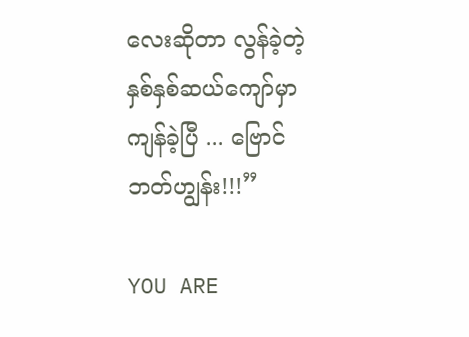လေးဆိုတာ လွန်ခဲ့တဲ့ နှစ်နှစ်ဆယ်ကျော်မှာ ကျန်ခဲ့ပြီ ... ဗြောင်ဘတ်ဟျွန်း!!!”

YOU ARE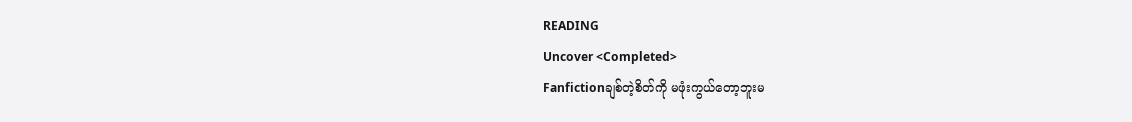READING
Uncover <Completed>
Fanfictionချစ်တဲ့စိတ်ကို မဖုံးကွယ်တော့ဘူးမ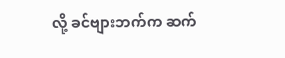လို့ ခင်ဗျားဘက်က ဆက်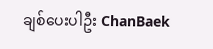ချစ်ပေးပါဦး ChanBaek